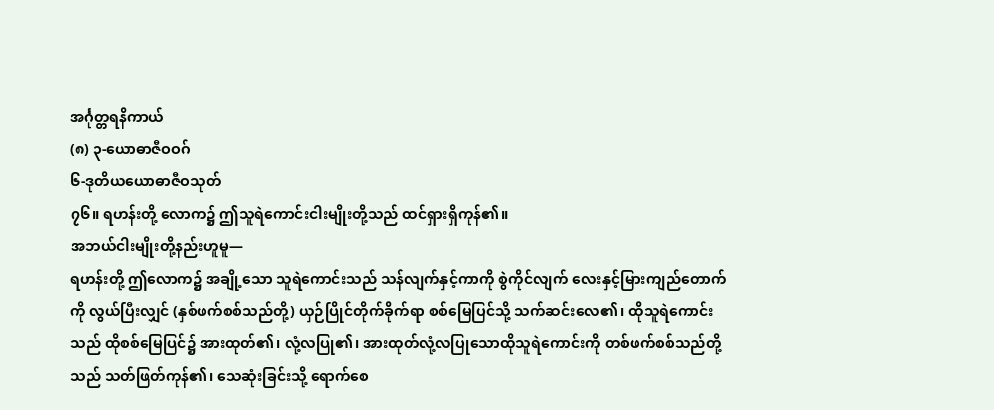အင်္ဂုတ္တရနိကာယ်
(၈) ၃-ယောဓာဇီဝဝဂ်
၆-ဒုတိယယောဓာဇီဝသုတ်
၇၆။ ရဟန်းတို့ လောက၌ ဤသူရဲကောင်းငါးမျိုးတို့သည် ထင်ရှားရှိကုန်၏။
အဘယ်ငါးမျိုးတို့နည်းဟူမူ—
ရဟန်းတို့ ဤလောက၌ အချို့သော သူရဲကောင်းသည် သန်လျက်နှင့်ကာကို စွဲကိုင်လျက် လေးနှင့်မြားကျည်တောက်ကို လွယ်ပြီးလျှင် (နှစ်ဖက်စစ်သည်တို့) ယှဉ်ပြိုင်တိုက်ခိုက်ရာ စစ်မြေပြင်သို့ သက်ဆင်းလေ၏၊ ထိုသူရဲကောင်းသည် ထိုစစ်မြေပြင်၌ အားထုတ်၏၊ လုံ့လပြု၏၊ အားထုတ်လုံ့လပြုသောထိုသူရဲကောင်းကို တစ်ဖက်စစ်သည်တို့သည် သတ်ဖြတ်ကုန်၏၊ သေဆုံးခြင်းသို့ ရောက်စေ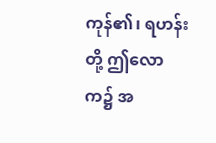ကုန်၏၊ ရဟန်းတို့ ဤလောက၌ အ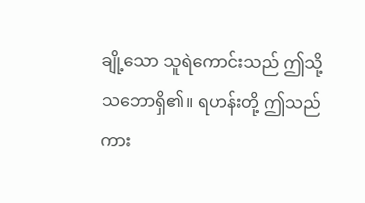ချို့သော သူရဲကောင်းသည် ဤသို့သဘောရှိ၏။ ရဟန်းတို့ ဤသည်ကား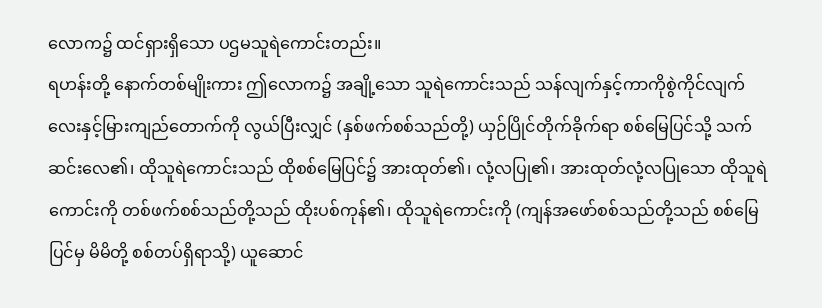လောက၌ ထင်ရှားရှိသော ပဌမသူရဲကောင်းတည်း။
ရဟန်းတို့ နောက်တစ်မျိုးကား ဤလောက၌ အချို့သော သူရဲကောင်းသည် သန်လျက်နှင့်ကာကိုစွဲကိုင်လျက် လေးနှင့်မြားကျည်တောက်ကို လွယ်ပြီးလျှင် (နှစ်ဖက်စစ်သည်တို့) ယှဉ်ပြိုင်တိုက်ခိုက်ရာ စစ်မြေပြင်သို့ သက်ဆင်းလေ၏၊ ထိုသူရဲကောင်းသည် ထိုစစ်မြေပြင်၌ အားထုတ်၏၊ လုံ့လပြု၏၊ အားထုတ်လုံ့လပြုသော ထိုသူရဲကောင်းကို တစ်ဖက်စစ်သည်တို့သည် ထိုးပစ်ကုန်၏၊ ထိုသူရဲကောင်းကို (ကျန်အဖော်စစ်သည်တို့သည် စစ်မြေပြင်မှ မိမိတို့ စစ်တပ်ရှိရာသို့) ယူဆောင်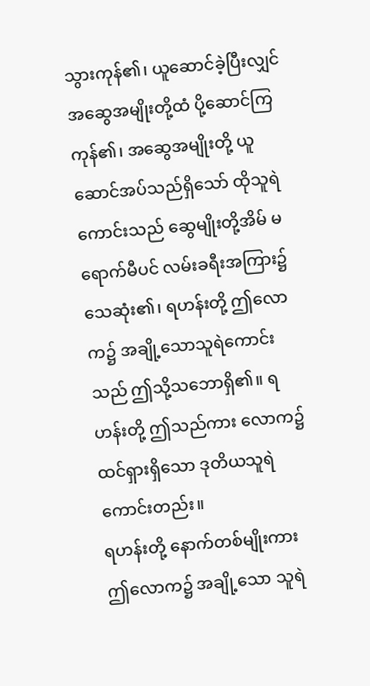သွားကုန်၏၊ ယူဆောင်ခဲ့ပြီးလျှင် အဆွေအမျိုးတို့ထံ ပို့ဆောင်ကြကုန်၏၊ အဆွေအမျိုးတို့ ယူဆောင်အပ်သည်ရှိသော် ထိုသူရဲကောင်းသည် ဆွေမျိုးတို့အိမ် မရောက်မီပင် လမ်းခရီးအကြား၌ သေဆုံး၏၊ ရဟန်းတို့ ဤလောက၌ အချို့သောသူရဲကောင်းသည် ဤသို့သဘောရှိ၏။ ရဟန်းတို့ ဤသည်ကား လောက၌ ထင်ရှားရှိသော ဒုတိယသူရဲကောင်းတည်း။
ရဟန်းတို့ နောက်တစ်မျိုးကား ဤလောက၌ အချို့သော သူရဲ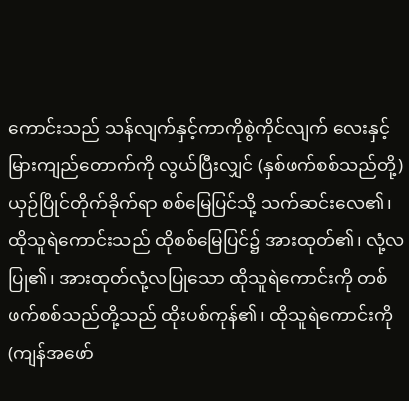ကောင်းသည် သန်လျက်နှင့်ကာကိုစွဲကိုင်လျက် လေးနှင့်မြားကျည်တောက်ကို လွယ်ပြီးလျှင် (နှစ်ဖက်စစ်သည်တို့) ယှဉ်ပြိုင်တိုက်ခိုက်ရာ စစ်မြေပြင်သို့ သက်ဆင်းလေ၏၊ ထိုသူရဲကောင်းသည် ထိုစစ်မြေပြင်၌ အားထုတ်၏၊ လုံ့လပြု၏၊ အားထုတ်လုံ့လပြုသော ထိုသူရဲကောင်းကို တစ်ဖက်စစ်သည်တို့သည် ထိုးပစ်ကုန်၏၊ ထိုသူရဲကောင်းကို (ကျန်အဖော်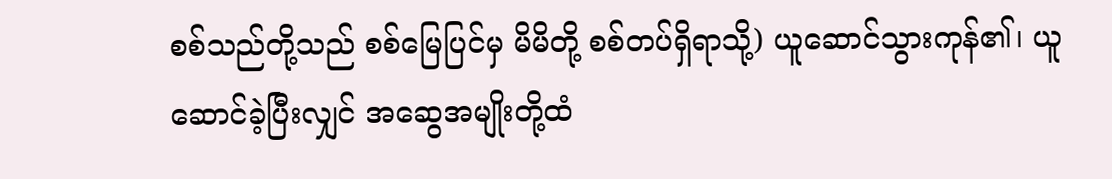စစ်သည်တို့သည် စစ်မြေပြင်မှ မိမိတို့ စစ်တပ်ရှိရာသို့) ယူဆောင်သွားကုန်၏၊ ယူဆောင်ခဲ့ပြီးလျှင် အဆွေအမျိုးတို့ထံ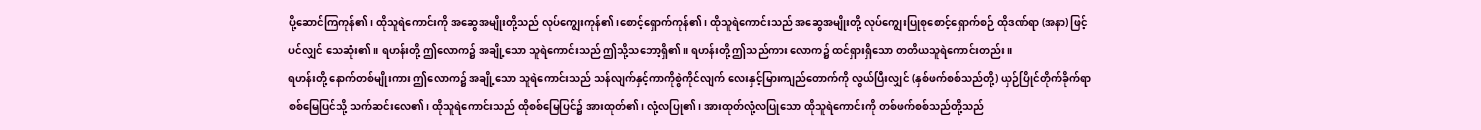ပို့ဆောင်ကြကုန်၏၊ ထိုသူရဲကောင်းကို အဆွေအမျိုးတို့သည် လုပ်ကျွေးကုန်၏၊စောင့်ရှောက်ကုန်၏၊ ထိုသူရဲကောင်းသည် အဆွေအမျိုးတို့ လုပ်ကျွေးပြုစုစောင့်ရှောက်စဉ် ထိုဒဏ်ရာ (အနာ) ဖြင့်ပင်လျှင် သေဆုံး၏။ ရဟန်းတို့ ဤလောက၌ အချို့သော သူရဲကောင်းသည် ဤသို့သဘော့ရှိ၏။ ရဟန်းတို့ ဤသည်ကား လောက၌ ထင်ရှားရှိသော တတိယသူရဲကောင်းတည်း။
ရဟန်းတို့ နောက်တစ်မျိုးကား ဤလောက၌ အချို့သော သူရဲကောင်းသည် သန်လျက်နှင့်ကာကိုစွဲကိုင်လျက် လေးနှင့်မြားကျည်တောက်ကို လွယ်ပြီးလျှင် (နှစ်ဖက်စစ်သည်တို့) ယှဉ်ပြိုင်တိုက်ခိုက်ရာ စစ်မြေပြင်သို့ သက်ဆင်းလေ၏၊ ထိုသူရဲကောင်းသည် ထိုစစ်မြေပြင်၌ အားထုတ်၏၊ လုံ့လပြု၏၊ အားထုတ်လုံ့လပြုသော ထိုသူရဲကောင်းကို တစ်ဖက်စစ်သည်တို့သည်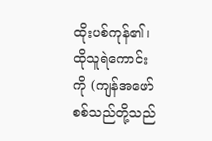ထိုးပစ်ကုန်၏၊ ထိုသူရဲကောင်းကို (ကျန်အဖော်စစ်သည်တို့သည်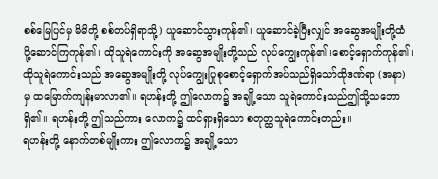စစ်မြေပြင်မှ မိမိတို့ စစ်တပ်ရှိရာသို့) ယူဆောင်သွားကုန်၏၊ ယူဆောင်ခဲ့ပြီးလျှင် အဆွေအမျိုးတို့ထံ ပို့ဆောင်ကြကုန်၏၊ ထိုသူရဲကောင်းကို အဆွေအမျိုးတို့သည် လုပ်ကျွေးကုန်၏၊စောင့်ရှောက်ကုန်၏၊ ထိုသူရဲကောင်းသည် အဆွေအမျိုးတို့ လုပ်ကျွေးပြုစုစောင့်ရှောက်အပ်သည်ရှိသော်ထိုဒဏ်ရာ (အနာ) မှ ထမြောက်ကျန်းမာလာ၏။ ရဟန်းတို့ ဤလောက၌ အချို့သော သူရဲကောင်းသည်ဤသို့သဘောရှိ၏။ ရဟန်းတို့ ဤသည်ကား လောက၌ ထင်ရှားရှိသော စတုတ္ထသူရဲကောင်းတည်း။
ရဟန်းတို့ နောက်တစ်မျိုးကား ဤလောက၌ အချို့သော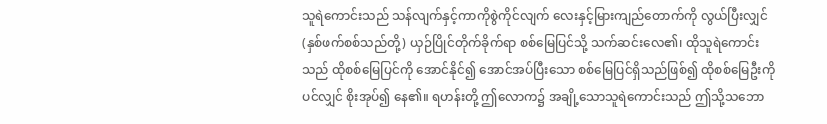သူရဲကောင်းသည် သန်လျက်နှင့်ကာကိုစွဲကိုင်လျက် လေးနှင့်မြားကျည်တောက်ကို လွယ်ပြီးလျှင် (နှစ်ဖက်စစ်သည်တို့) ယှဉ်ပြိုင်တိုက်ခိုက်ရာ စစ်မြေပြင်သို့ သက်ဆင်းလေ၏၊ ထိုသူရဲကောင်းသည် ထိုစစ်မြေပြင်ကို အောင်နိုင်၍ အောင်အပ်ပြီးသော စစ်မြေပြင်ရှိသည်ဖြစ်၍ ထိုစစ်မြေဦးကိုပင်လျှင် စိုးအုပ်၍ နေ၏။ ရဟန်းတို့ ဤလောက၌ အချို့သောသူရဲကောင်းသည် ဤသို့သဘော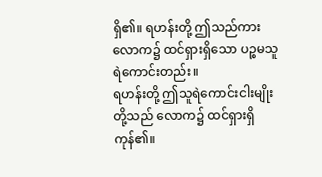ရှိ၏။ ရဟန်းတို့ ဤသည်ကား လောက၌ ထင်ရှားရှိသော ပဉ္စမသူရဲကောင်းတည်း။
ရဟန်းတို့ ဤသူရဲကောင်းငါးမျိုးတို့သည် လောက၌ ထင်ရှားရှိကုန်၏။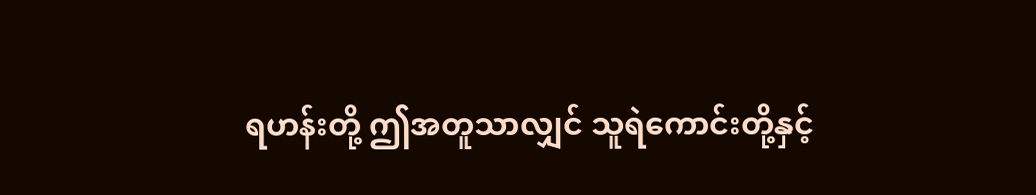ရဟန်းတို့ ဤအတူသာလျှင် သူရဲကောင်းတို့နှင့်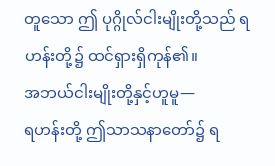တူသော ဤ ပုဂ္ဂိုလ်ငါးမျိုးတို့သည် ရဟန်းတို့၌ ထင်ရှားရှိကုန်၏။
အဘယ်ငါးမျိုးတို့နှင့်ဟူမူ—
ရဟန်းတို့ ဤသာသနာတော်၌ ရ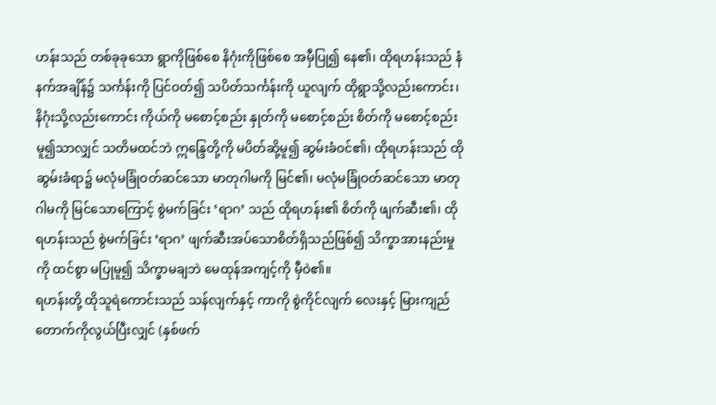ဟန်းသည် တစ်ခုခုသော ရွာကိုဖြစ်စေ နိဂုံးကိုဖြစ်စေ အမှီပြု၍ နေ၏၊ ထိုရဟန်းသည် နံနက်အချိန်၌ သင်္ကန်းကို ပြင်ဝတ်၍ သပိတ်သင်္ကန်းကို ယူလျက် ထိုရွာသို့လည်းကောင်း၊ နိဂုံးသို့လည်းကောင်း ကိုယ်ကို မစောင့်စည်း နှုတ်ကို မစောင့်စည်း စိတ်ကို မစောင့်စည်းမူ၍သာလျှင် သတိမထင်ဘဲ ဣန္ဒြေတို့ကို မပိတ်ဆို့မူ၍ ဆွမ်းခံဝင်၏၊ ထိုရဟန်းသည် ထိုဆွမ်းခံရာ၌ မလုံမခြုံဝတ်ဆင်သော မာတုဂါမကို မြင်၏၊ မလုံမခြုံဝတ်ဆင်သော မာတုဂါမကို မြင်သောကြောင့် စွဲမက်ခြင်း ‘ရာဂ’ သည် ထိုရဟန်း၏ စိတ်ကို ဖျက်ဆီး၏၊ ထိုရဟန်းသည် စွဲမက်ခြင်း ‘ရာဂ’ ဖျက်ဆီးအပ်သောစိတ်ရှိသည်ဖြစ်၍ သိက္ခာအားနည်းမှုကို ထင်စွာ မပြုမူ၍ သိက္ခာမချဘဲ မေထုန်အကျင့်ကို မှီဝဲ၏။
ရဟန်းတို့ ထိုသူရဲကောင်းသည် သန်လျက်နှင့် ကာကို စွဲကိုင်လျက် လေးနှင့် မြားကျည်တောက်ကိုလွယ်ပြီးလျှင် (နှစ်ဖက်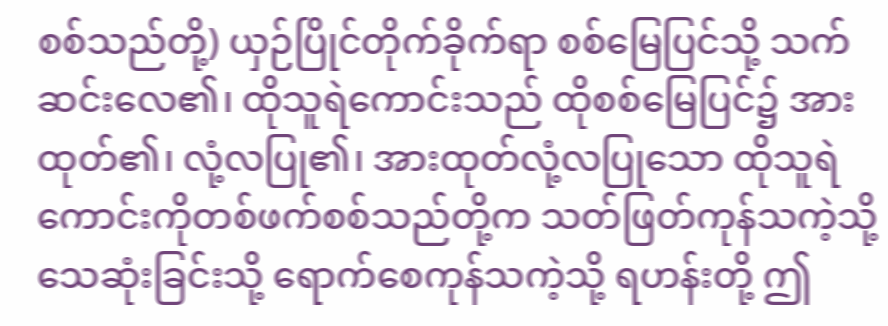စစ်သည်တို့) ယှဉ်ပြိုင်တိုက်ခိုက်ရာ စစ်မြေပြင်သို့ သက်ဆင်းလေ၏၊ ထိုသူရဲကောင်းသည် ထိုစစ်မြေပြင်၌ အားထုတ်၏၊ လုံ့လပြု၏၊ အားထုတ်လုံ့လပြုသော ထိုသူရဲကောင်းကိုတစ်ဖက်စစ်သည်တို့က သတ်ဖြတ်ကုန်သကဲ့သို့ သေဆုံးခြင်းသို့ ရောက်စေကုန်သကဲ့သို့ ရဟန်းတို့ ဤ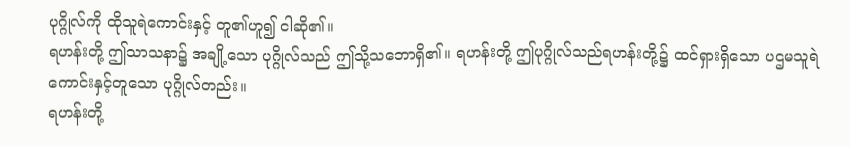ပုဂ္ဂိုလ်ကို ထိုသူရဲကောင်းနှင့် တူ၏ဟူ၍ ငါဆို၏။
ရဟန်းတို့ ဤသာသနာ၌ အချို့သော ပုဂ္ဂိုလ်သည် ဤသို့သဘောရှိ၏။ ရဟန်းတို့ ဤပုဂ္ဂိုလ်သည်ရဟန်းတို့၌ ထင်ရှားရှိသော ပဌမသူရဲကောင်းနှင့်တူသော ပုဂ္ဂိုလ်တည်း။
ရဟန်းတို့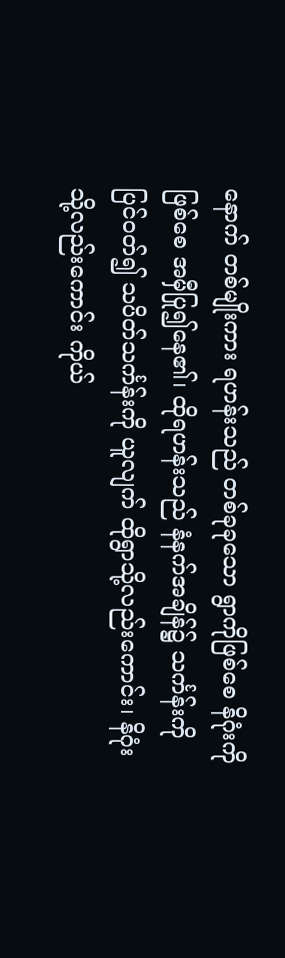နောက် တစ်မျိုးကား ရဟန်းသည် တစ်ခုခုသော ရွာကိုဖြစ်စေ နိဂုံးကိုဖြစ်စေ အမှီပြု၍နေ၏၊ ထိုရဟန်းသည် နံနက်အချိန်၌ သင်္ကန်းကို ပြင်ဝတ်၍ သပိတ်သင်္ကန်းကို ယူလျက် ထိုရွာသို့လည်းကောင်း၊ နိဂုံးသို့လည်းကောင်း ကိုယ်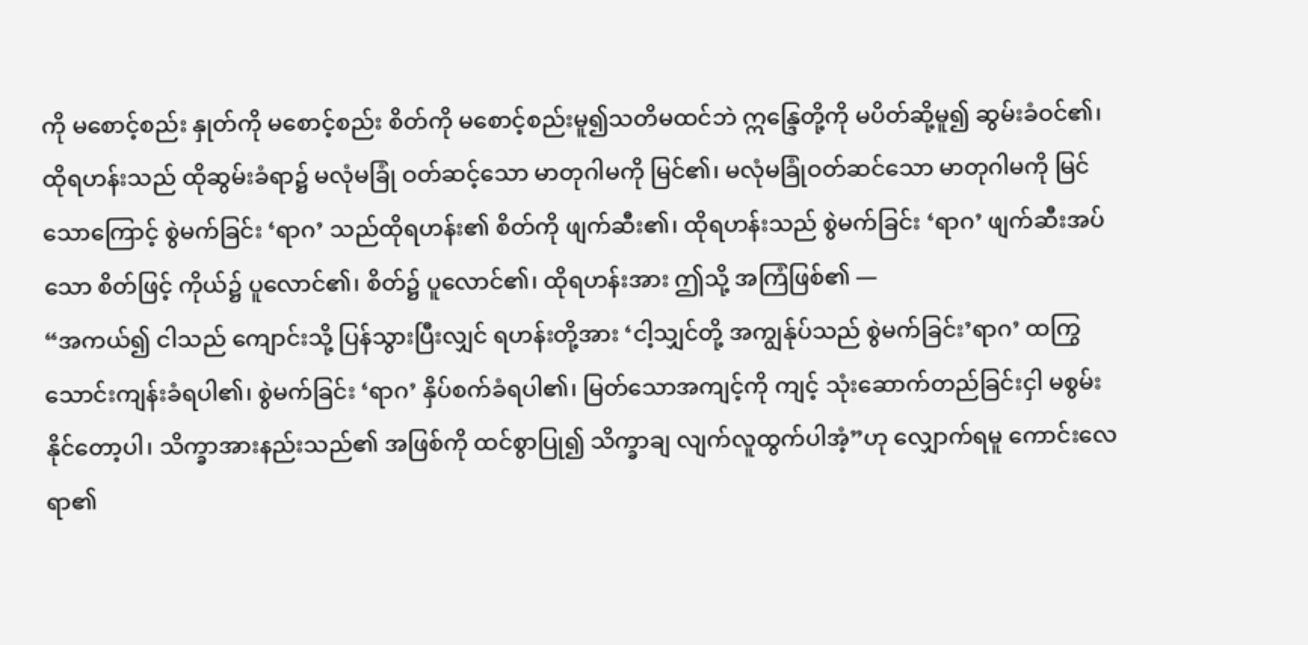ကို မစောင့်စည်း နှုတ်ကို မစောင့်စည်း စိတ်ကို မစောင့်စည်းမူ၍သတိမထင်ဘဲ ဣန္ဒြေတို့ကို မပိတ်ဆို့မူ၍ ဆွမ်းခံဝင်၏၊ ထိုရဟန်းသည် ထိုဆွမ်းခံရာ၌ မလုံမခြုံ ဝတ်ဆင့်သော မာတုဂါမကို မြင်၏၊ မလုံမခြုံဝတ်ဆင်သော မာတုဂါမကို မြင်သောကြောင့် စွဲမက်ခြင်း ‘ရာဂ’ သည်ထိုရဟန်း၏ စိတ်ကို ဖျက်ဆီး၏၊ ထိုရဟန်းသည် စွဲမက်ခြင်း ‘ရာဂ’ ဖျက်ဆီးအပ်သော စိတ်ဖြင့် ကိုယ်၌ ပူလောင်၏၊ စိတ်၌ ပူလောင်၏၊ ထိုရဟန်းအား ဤသို့ အကြံဖြစ်၏ —
“အကယ်၍ ငါသည် ကျောင်းသို့ ပြန်သွားပြီးလျှင် ရဟန်းတို့အား ‘ငါ့သျှင်တို့ အကျွန်ုပ်သည် စွဲမက်ခြင်း’ရာဂ’ ထကြွသောင်းကျန်းခံရပါ၏၊ စွဲမက်ခြင်း ‘ရာဂ’ နှိပ်စက်ခံရပါ၏၊ မြတ်သောအကျင့်ကို ကျင့် သုံးဆောက်တည်ခြင်းငှါ မစွမ်းနိုင်တော့ပါ၊ သိက္ခာအားနည်းသည်၏ အဖြစ်ကို ထင်စွာပြု၍ သိက္ခာချ လျက်လူထွက်ပါအံ့”ဟု လျှောက်ရမူ ကောင်းလေရာ၏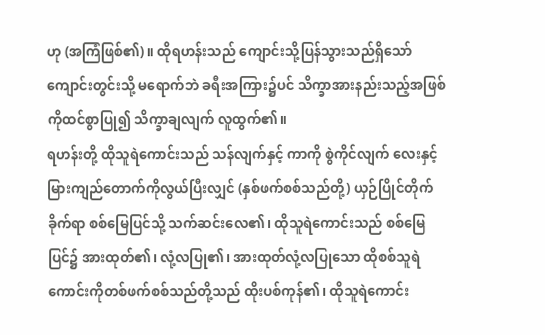ဟု (အကြံဖြစ်၏)။ ထိုရဟန်းသည် ကျောင်းသို့ပြန်သွားသည်ရှိသော် ကျောင်းတွင်းသို့ မရောက်ဘဲ ခရီးအကြား၌ပင် သိက္ခာအားနည်းသည့်အဖြစ်ကိုထင်စွာပြု၍ သိက္ခာချလျက် လူထွက်၏။
ရဟန်းတို့ ထိုသူရဲကောင်းသည် သန်လျက်နှင့် ကာကို စွဲကိုင်လျက် လေးနှင့် မြားကျည်တောက်ကိုလွယ်ပြီးလျှင် (နှစ်ဖက်စစ်သည်တို့) ယှဉ်ပြိုင်တိုက်ခိုက်ရာ စစ်မြေပြင်သို့ သက်ဆင်းလေ၏၊ ထိုသူရဲကောင်းသည် စစ်မြေပြင်၌ အားထုတ်၏၊ လုံ့လပြု၏၊ အားထုတ်လုံ့လပြုသော ထိုစစ်သူရဲကောင်းကိုတစ်ဖက်စစ်သည်တို့သည် ထိုးပစ်ကုန်၏၊ ထိုသူရဲကောင်း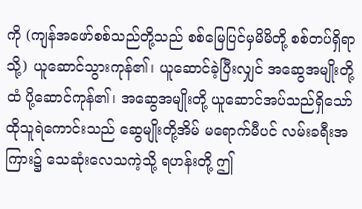ကို (ကျန်အဖော်စစ်သည်တို့သည် စစ်မြေပြင်မှမိမိတို့ စစ်တပ်ရှိရာသို့) ယူဆောင်သွားကုန်၏၊ ယူဆောင်ခဲ့ပြီးလျှင် အဆွေအမျိုးတို့ထံ ပို့ဆောင်ကုန်၏၊ အဆွေအမျိုးတို့ ယူဆောင်အပ်သည်ရှိသော် ထိုသူရဲကောင်းသည် ဆွေမျိုးတို့အိမ် မရောက်မီပင် လမ်းခရီးအကြား၌ သေဆုံးလေသကဲ့သို့ ရဟန်းတို့ ဤ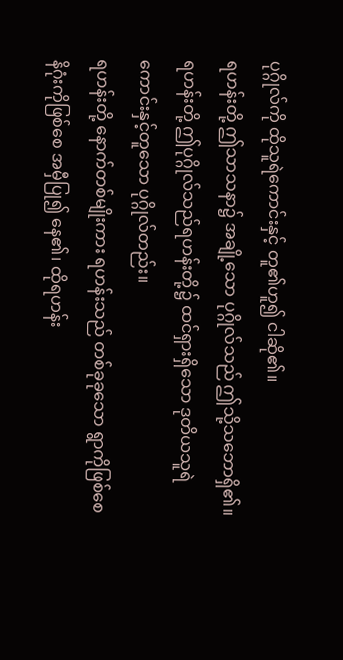ပုဂ္ဂိုလ်ကို ထိုသူရဲကောင်းနှင့် တူ၏ဟူ၍ ငါဆို၏။
ရဟန်းတို့ ဤသာသနာ၌ အချို့သော ပုဂ္ဂိုလ်သည် ဤသို့သဘောရှိ၏။ ရဟန်းတို့ ဤပုဂ္ဂိုလ်သည်ရဟန်းတို့၌ ထင်ရှားရှိသော ဒုတိယသူရဲကောင်းနှင့်တူသော ပုဂ္ဂိုလ်တည်း။
ရဟန်းတို့ နောက်တစ်မျိုးကား ရဟန်းသည် တစ်ခုခုသော ရွာကိုဖြစ်စေ နိဂုံးကိုဖြစ်စေ အမှီပြု၍ နေ၏၊ ထိုရဟန်း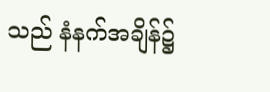သည် နံနက်အချိန်၌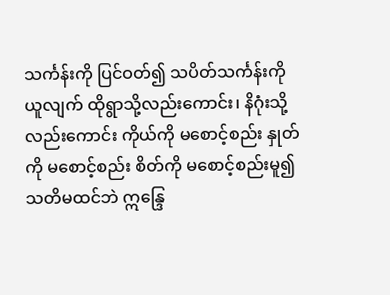သင်္ကန်းကို ပြင်ဝတ်၍ သပိတ်သင်္ကန်းကို ယူလျက် ထိုရွာသို့လည်းကောင်း၊ နိဂုံးသို့လည်းကောင်း ကိုယ်ကို မစောင့်စည်း နှုတ်ကို မစောင့်စည်း စိတ်ကို မစောင့်စည်းမူ၍သတိမထင်ဘဲ ဣန္ဒြေ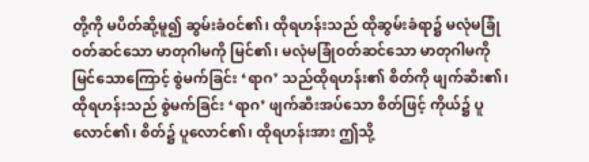တို့ကို မပိတ်ဆို့မူ၍ ဆွမ်းခံဝင်၏၊ ထိုရဟန်းသည် ထိုဆွမ်းခံရာ၌ မလုံမခြုံဝတ်ဆင်သော မာတုဂါမကို မြင်၏၊ မလုံမခြုံဝတ်ဆင်သော မာတုဂါမကို မြင်သောကြောင့် စွဲမက်ခြင်း ‘ရာဂ’ သည်ထိုရဟန်း၏ စိတ်ကို ဖျက်ဆီး၏၊ ထိုရဟန်းသည် စွဲမက်ခြင်း ‘ရာဂ’ ဖျက်ဆီးအပ်သော စိတ်ဖြင့် ကိုယ်၌ ပူလောင်၏၊ စိတ်၌ ပူလောင်၏၊ ထိုရဟန်းအား ဤသို့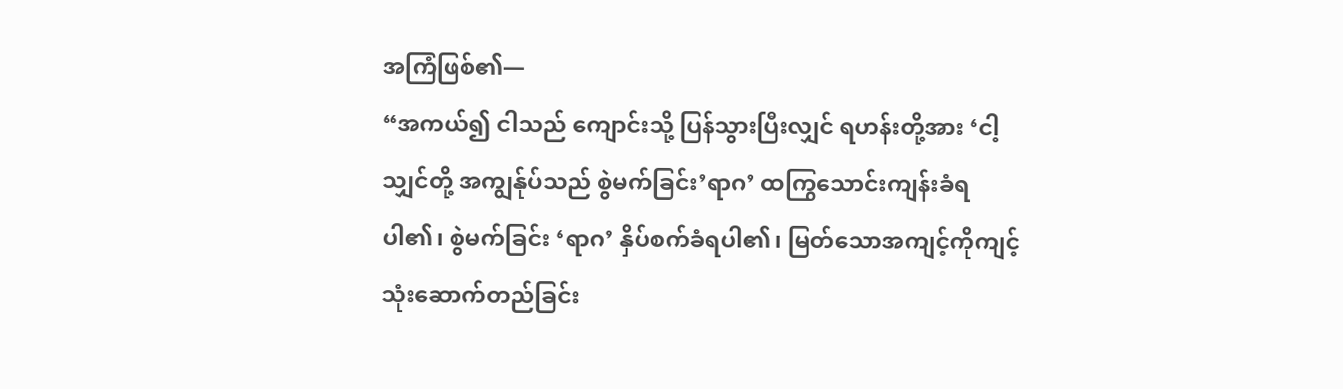အကြံဖြစ်၏—
“အကယ်၍ ငါသည် ကျောင်းသို့ ပြန်သွားပြီးလျှင် ရဟန်းတို့အား ‘ငါ့သျှင်တို့ အကျွန်ုပ်သည် စွဲမက်ခြင်း’ရာဂ’ ထကြွသောင်းကျန်းခံရပါ၏၊ စွဲမက်ခြင်း ‘ရာဂ’ နှိပ်စက်ခံရပါ၏၊ မြတ်သောအကျင့်ကိုကျင့်သုံးဆောက်တည်ခြင်း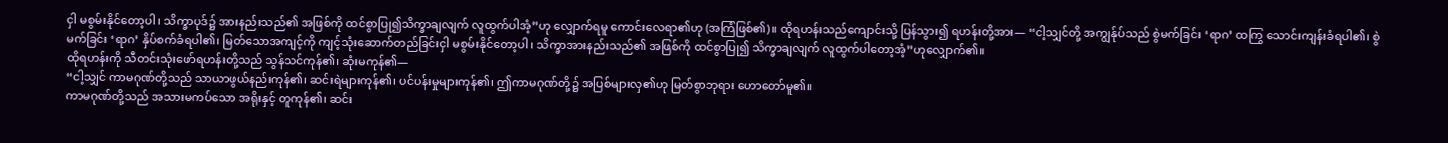ငှါ မစွမ်းနိုင်တော့ပါ၊ သိက္ခာပုဒ်၌ အားနည်းသည်၏ အဖြစ်ကို ထင်စွာပြု၍သိက္ခာချလျက် လူထွက်ပါအံ့”ဟု လျှောက်ရမူ ကောင်းလေရာ၏ဟု (အကြံဖြစ်၏)။ ထိုရဟန်းသည်ကျောင်းသို့ ပြန်သွား၍ ရဟန်းတို့အား— “ငါ့သျှင်တို့ အကျွန်ုပ်သည် စွဲမက်ခြင်း ‘ရာဂ’ ထကြွ သောင်းကျန်းခံရပါ၏၊ စွဲမက်ခြင်း ‘ရာဂ’ နှိပ်စက်ခံရပါ၏၊ မြတ်သောအကျင့်ကို ကျင့်သုံးဆောက်တည်ခြင်းငှါ မစွမ်းနိုင်တော့ပါ၊ သိက္ခာအားနည်းသည်၏ အဖြစ်ကို ထင်စွာပြု၍ သိက္ခာချလျက် လူထွက်ပါတော့အံ့”ဟုလျှောက်၏။
ထိုရဟန်းကို သီတင်းသုံးဖော်ရဟန်းတို့သည် သွန်သင်ကုန်၏၊ ဆုံးမကုန်၏—
“ငါ့သျှင် ကာမဂုဏ်တို့သည် သာယာဖွယ်နည်းကုန်၏၊ ဆင်းရဲများကုန်၏၊ ပင်ပန်းမှုများကုန်၏၊ ဤကာမဂုဏ်တို့၌ အပြစ်များလှ၏ဟု မြတ်စွာဘုရား ဟောတော်မူ၏။
ကာမဂုဏ်တို့သည် အသားမကပ်သော အရိုးနှင့် တူကုန်၏၊ ဆင်း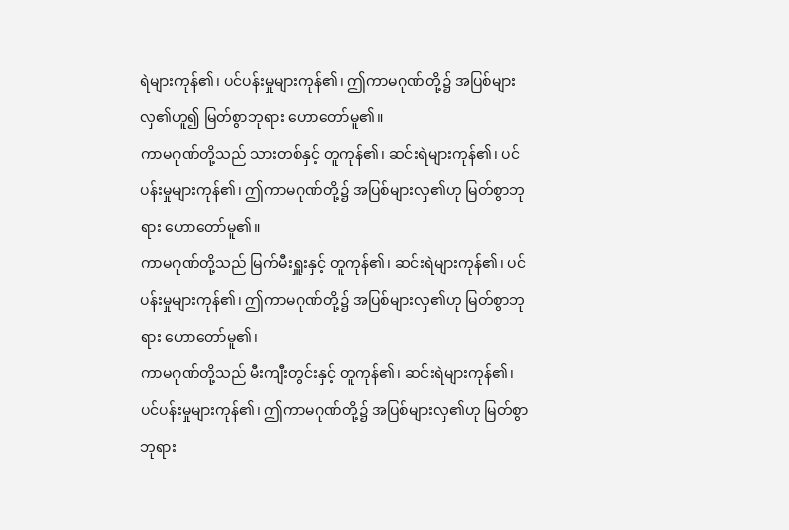ရဲများကုန်၏၊ ပင်ပန်းမှုများကုန်၏၊ ဤကာမဂုဏ်တို့၌ အပြစ်များလှ၏ဟူ၍ မြတ်စွာဘုရား ဟောတော်မူ၏။
ကာမဂုဏ်တို့သည် သားတစ်နှင့် တူကုန်၏၊ ဆင်းရဲများကုန်၏၊ ပင်ပန်းမှုများကုန်၏၊ ဤကာမဂုဏ်တို့၌ အပြစ်များလှ၏ဟု မြတ်စွာဘုရား ဟောတော်မူ၏။
ကာမဂုဏ်တို့သည် မြက်မီးရှူးနှင့် တူကုန်၏၊ ဆင်းရဲများကုန်၏၊ ပင်ပန်းမှုများကုန်၏၊ ဤကာမဂုဏ်တို့၌ အပြစ်များလှ၏ဟု မြတ်စွာဘုရား ဟောတော်မူ၏၊
ကာမဂုဏ်တို့သည် မီးကျီးတွင်းနှင့် တူကုန်၏၊ ဆင်းရဲများကုန်၏၊ ပင်ပန်းမှုများကုန်၏၊ ဤကာမဂုဏ်တို့၌ အပြစ်များလှ၏ဟု မြတ်စွာဘုရား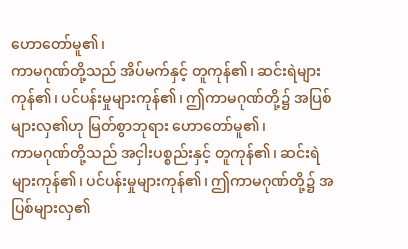ဟောတော်မူ၏၊
ကာမဂုဏ်တို့သည် အိပ်မက်နှင့် တူကုန်၏၊ ဆင်းရဲများကုန်၏၊ ပင်ပန်းမှုများကုန်၏၊ ဤကာမဂုဏ်တို့၌ အပြစ်များလှ၏ဟု မြတ်စွာဘုရား ဟောတော်မူ၏၊
ကာမဂုဏ်တို့သည် အငှါးပစ္စည်းနှင့် တူကုန်၏၊ ဆင်းရဲများကုန်၏၊ ပင်ပန်းမှုများကုန်၏၊ ဤကာမဂုဏ်တို့၌ အပြစ်များလှ၏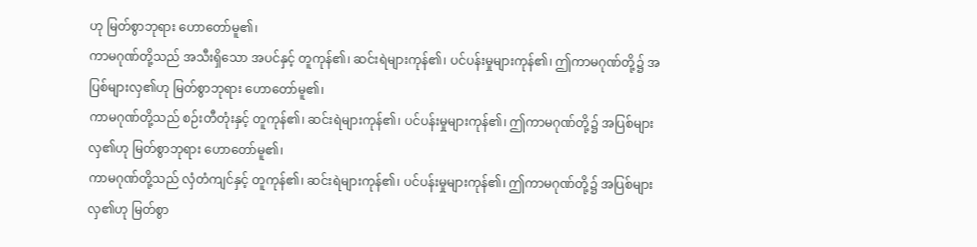ဟု မြတ်စွာဘုရား ဟောတော်မူ၏၊
ကာမဂုဏ်တို့သည် အသီးရှိသော အပင်နှင့် တူကုန်၏၊ ဆင်းရဲများကုန်၏၊ ပင်ပန်းမှုများကုန်၏၊ ဤကာမဂုဏ်တို့၌ အပြစ်များလှ၏ဟု မြတ်စွာဘုရား ဟောတော်မူ၏၊
ကာမဂုဏ်တို့သည် စဉ်းတီတုံးနှင့် တူကုန်၏၊ ဆင်းရဲများကုန်၏၊ ပင်ပန်းမှုများကုန်၏၊ ဤကာမဂုဏ်တို့၌ အပြစ်များလှ၏ဟု မြတ်စွာဘုရား ဟောတော်မူ၏၊
ကာမဂုဏ်တို့သည် လှံတံကျင်နှင့် တူကုန်၏၊ ဆင်းရဲများကုန်၏၊ ပင်ပန်းမှုများကုန်၏၊ ဤကာမဂုဏ်တို့၌ အပြစ်များလှ၏ဟု မြတ်စွာ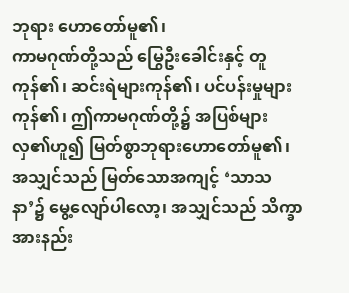ဘုရား ဟောတော်မူ၏၊
ကာမဂုဏ်တို့သည် မြွေဦးခေါင်းနှင့် တူကုန်၏၊ ဆင်းရဲများကုန်၏၊ ပင်ပန်းမှုများကုန်၏၊ ဤကာမဂုဏ်တို့၌ အပြစ်များလှ၏ဟူ၍ မြတ်စွာဘုရားဟောတော်မူ၏၊
အသျှင်သည် မြတ်သောအကျင့် ‘သာသနာ’၌ မွေ့လျော်ပါလော့၊ အသျှင်သည် သိက္ခာအားနည်း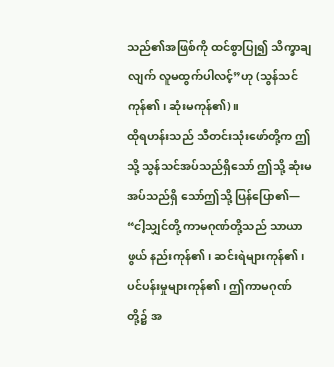သည်၏အဖြစ်ကို ထင်စွာပြု၍ သိက္ခာချလျက် လူမထွက်ပါလင့်”ဟု (သွန်သင်ကုန်၏၊ ဆုံးမကုန်၏)။
ထိုရဟန်းသည် သီတင်းသုံးဖော်တို့က ဤသို့ သွန်သင်အပ်သည်ရှိသော် ဤသို့ ဆုံးမအပ်သည်ရှိ သော်ဤသို့ ပြန်ပြော၏—
“ငါ့သျှင်တို့ ကာမဂုဏ်တို့သည် သာယာဖွယ် နည်းကုန်၏၊ ဆင်းရဲများကုန်၏၊ ပင်ပန်းမှုများကုန်၏၊ ဤကာမဂုဏ်တို့၌ အ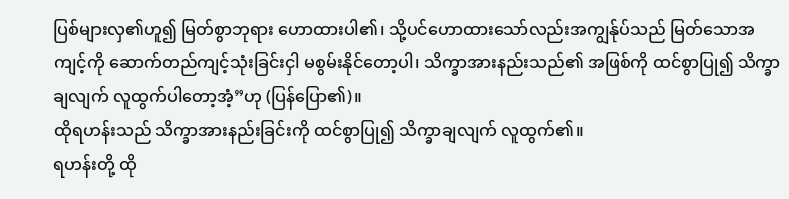ပြစ်များလှ၏ဟူ၍ မြတ်စွာဘုရား ဟောထားပါ၏၊ သို့ပင်ဟောထားသော်လည်းအကျွန်ုပ်သည် မြတ်သောအကျင့်ကို ဆောက်တည်ကျင့်သုံးခြင်းငှါ မစွမ်းနိုင်တော့ပါ၊ သိက္ခာအားနည်းသည်၏ အဖြစ်ကို ထင်စွာပြု၍ သိက္ခာချလျက် လူထွက်ပါတော့အံ့”ဟု (ပြန်ပြော၏)။
ထိုရဟန်းသည် သိက္ခာအားနည်းခြင်းကို ထင်စွာပြု၍ သိက္ခာချလျက် လူထွက်၏။
ရဟန်းတို့ ထို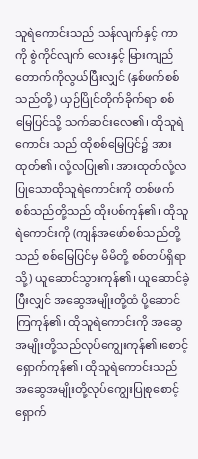သူရဲကောင်းသည် သန်လျက်နှင့် ကာကို စွဲကိုင်လျက် လေးနှင့် မြားကျည်တောက်ကိုလွယ်ပြီးလျှင် (နှစ်ဖက်စစ်သည်တို့) ယှဉ်ပြိုင်တိုက်ခိုက်ရာ စစ်မြေပြင်သို့ သက်ဆင်းလေ၏၊ ထိုသူရဲကောင်း သည် ထိုစစ်မြေပြင်၌ အားထုတ်၏၊ လုံ့လပြု၏၊ အားထုတ်လုံ့လပြုသောထိုသူရဲကောင်းကို တစ်ဖက် စစ်သည်တို့သည် ထိုးပစ်ကုန်၏၊ ထိုသူရဲကောင်းကို (ကျန်အဖော်စစ်သည်တို့သည် စစ်မြေပြင်မှ မိမိတို့ စစ်တပ်ရှိရာသို့) ယူဆောင်သွားကုန်၏၊ ယူဆောင်ခဲ့ပြီးလျှင် အဆွေအမျိုးတို့ထံ ပို့ဆောင်ကြကုန်၏၊ ထိုသူရဲကောင်းကို အဆွေအမျိုးတို့သည်လုပ်ကျွေးကုန်၏၊စောင့်ရှောက်ကုန်၏၊ ထိုသူရဲကောင်းသည် အဆွေအမျိုးတို့လုပ်ကျွေးပြုစုစောင့်ရှောက်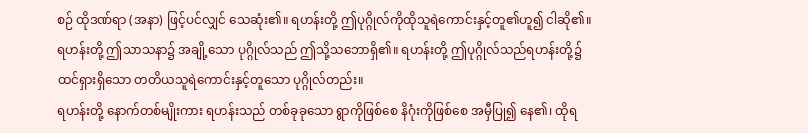စဉ် ထိုဒဏ်ရာ (အနာ) ဖြင့်ပင်လျှင် သေဆုံး၏။ ရဟန်းတို့ ဤပုဂ္ဂိုလ်ကိုထိုသူရဲကောင်းနှင့်တူ၏ဟူ၍ ငါဆို၏။
ရဟန်းတို့ ဤသာသနာ၌ အချို့သော ပုဂ္ဂိုလ်သည် ဤသို့သဘောရှိ၏။ ရဟန်းတို့ ဤပုဂ္ဂိုလ်သည်ရဟန်းတို့၌ ထင်ရှားရှိသော တတိယသူရဲကောင်းနှင့်တူသော ပုဂ္ဂိုလ်တည်း။
ရဟန်းတို့ နောက်တစ်မျိုးကား ရဟန်းသည် တစ်ခုခုသော ရွာကိုဖြစ်စေ နိဂုံးကိုဖြစ်စေ အမှီပြု၍ နေ၏၊ ထိုရ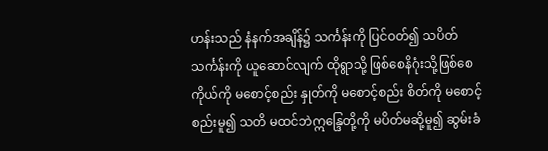ဟန်းသည် နံနက်အချိန်၌ သင်္ကန်းကို ပြင်ဝတ်၍ သပိတ်သင်္ကန်းကို ယူဆောင်လျက် ထိုရွာသို့ ဖြစ်စေနိဂုံးသို့ဖြစ်စေ ကိုယ်ကို မစောင့်စည်း နှုတ်ကို မစောင့်စည်း စိတ်ကို မစောင့်စည်းမူ၍ သတိ မထင်ဘဲဣန္ဒြေတို့ကို မပိတ်မဆို့မူ၍ ဆွမ်းခံ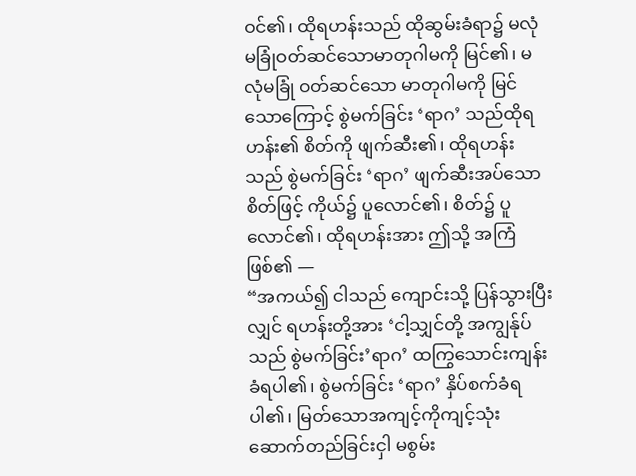ဝင်၏၊ ထိုရဟန်းသည် ထိုဆွမ်းခံရာ၌ မလုံမခြုံဝတ်ဆင်သောမာတုဂါမကို မြင်၏၊ မလုံမခြုံ ဝတ်ဆင်သော မာတုဂါမကို မြင်သောကြောင့် စွဲမက်ခြင်း ‘ရာဂ’ သည်ထိုရဟန်း၏ စိတ်ကို ဖျက်ဆီး၏၊ ထိုရဟန်းသည် စွဲမက်ခြင်း ‘ရာဂ’ ဖျက်ဆီးအပ်သော စိတ်ဖြင့် ကိုယ်၌ ပူလောင်၏၊ စိတ်၌ ပူလောင်၏၊ ထိုရဟန်းအား ဤသို့ အကြံဖြစ်၏ —
“အကယ်၍ ငါသည် ကျောင်းသို့ ပြန်သွားပြီးလျှင် ရဟန်းတို့အား ‘ငါ့သျှင်တို့ အကျွန်ုပ်သည် စွဲမက်ခြင်း’ရာဂ’ ထကြွသောင်းကျန်းခံရပါ၏၊ စွဲမက်ခြင်း ‘ရာဂ’ နှိပ်စက်ခံရပါ၏၊ မြတ်သောအကျင့်ကိုကျင့်သုံးဆောက်တည်ခြင်းငှါ မစွမ်း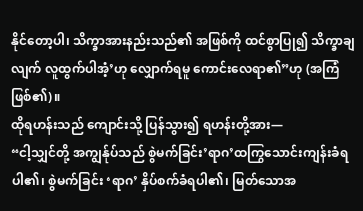နိုင်တော့ပါ၊ သိက္ခာအားနည်းသည်၏ အဖြစ်ကို ထင်စွာပြု၍ သိက္ခာချလျက် လူထွက်ပါအံ့’ဟု လျှောက်ရမူ ကောင်းလေရာ၏”ဟု (အကြံဖြစ်၏)။
ထိုရဟန်းသည် ကျောင်းသို့ ပြန်သွား၍ ရဟန်းတို့အား—
“ငါ့သျှင်တို့ အကျွန်ုပ်သည် စွဲမက်ခြင်း’ရာဂ’ထကြွသောင်းကျန်းခံရပါ၏၊ စွဲမက်ခြင်း ‘ရာဂ’ နှိပ်စက်ခံရပါ၏၊ မြတ်သောအ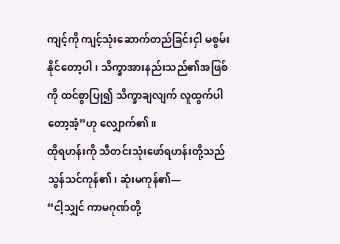ကျင့်ကို ကျင့်သုံးဆောက်တည်ခြင်းငှါ မစွမ်းနိုင်တော့ပါ၊ သိက္ခာအားနည်းသည်၏အဖြစ်ကို ထင်စွာပြု၍ သိက္ခာချလျက် လူထွက်ပါတော့အံ့”ဟု လျှောက်၏။
ထိုရဟန်းကို သီတင်းသုံးဖော်ရဟန်းတို့သည် သွန်သင်ကုန်၏၊ ဆုံးမကုန်၏—
“ငါ့သျှင် ကာမဂုဏ်တို့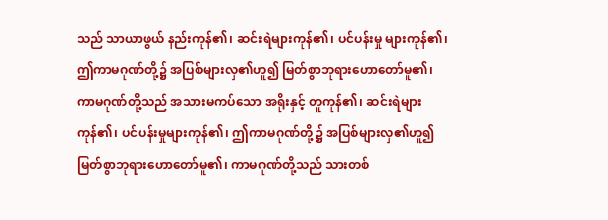သည် သာယာဖွယ် နည်းကုန်၏၊ ဆင်းရဲများကုန်၏၊ ပင်ပန်းမှု များကုန်၏၊ ဤကာမဂုဏ်တို့၌ အပြစ်များလှ၏ဟူ၍ မြတ်စွာဘုရားဟောတော်မူ၏၊ ကာမဂုဏ်တို့သည် အသားမကပ်သော အရိုးနှင့် တူကုန်၏၊ ဆင်းရဲများကုန်၏၊ ပင်ပန်းမှုများကုန်၏၊ ဤကာမဂုဏ်တို့၌ အပြစ်များလှ၏ဟူ၍ မြတ်စွာဘုရားဟောတော်မူ၏၊ ကာမဂုဏ်တို့သည် သားတစ်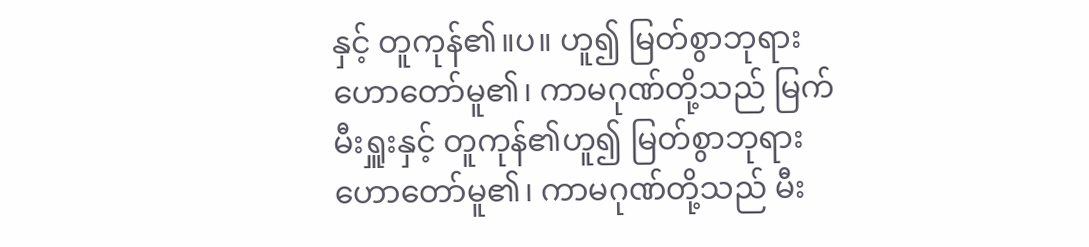နှင့် တူကုန်၏။ပ။ ဟူ၍ မြတ်စွာဘုရားဟောတော်မူ၏၊ ကာမဂုဏ်တို့သည် မြက်မီးရှူးနှင့် တူကုန်၏ဟူ၍ မြတ်စွာဘုရား ဟောတော်မူ၏၊ ကာမဂုဏ်တို့သည် မီး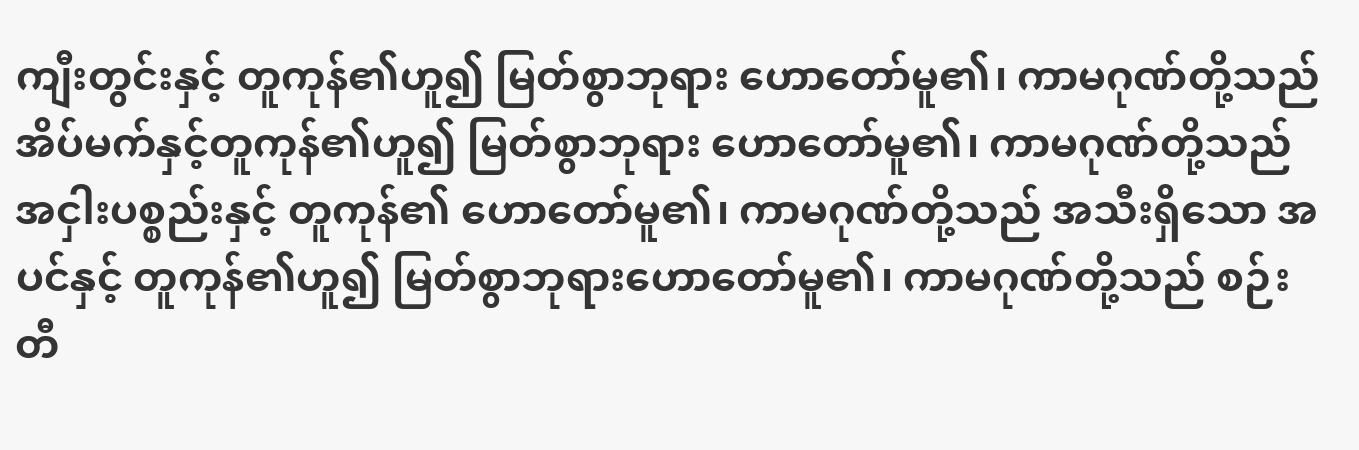ကျီးတွင်းနှင့် တူကုန်၏ဟူ၍ မြတ်စွာဘုရား ဟောတော်မူ၏၊ ကာမဂုဏ်တို့သည် အိပ်မက်နှင့်တူကုန်၏ဟူ၍ မြတ်စွာဘုရား ဟောတော်မူ၏၊ ကာမဂုဏ်တို့သည် အငှါးပစ္စည်းနှင့် တူကုန်၏ ဟောတော်မူ၏၊ ကာမဂုဏ်တို့သည် အသီးရှိသော အပင်နှင့် တူကုန်၏ဟူ၍ မြတ်စွာဘုရားဟောတော်မူ၏၊ ကာမဂုဏ်တို့သည် စဉ်းတီ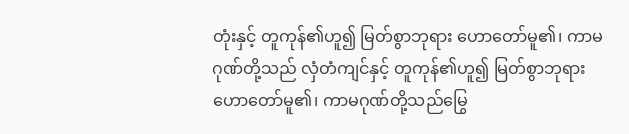တုံးနှင့် တူကုန်၏ဟူ၍ မြတ်စွာဘုရား ဟောတော်မူ၏၊ ကာမဂုဏ်တို့သည် လှံတံကျင်နှင့် တူကုန်၏ဟူ၍ မြတ်စွာဘုရား ဟောတော်မူ၏၊ ကာမဂုဏ်တို့သည်မြွေ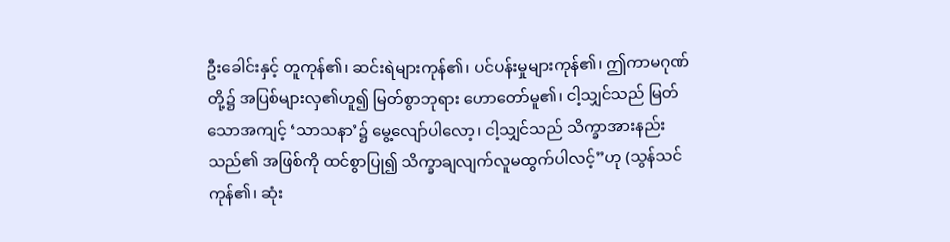ဦးခေါင်းနှင့် တူကုန်၏၊ ဆင်းရဲများကုန်၏၊ ပင်ပန်းမှုများကုန်၏၊ ဤကာမဂုဏ်တို့၌ အပြစ်များလှ၏ဟူ၍ မြတ်စွာဘုရား ဟောတော်မူ၏၊ ငါ့သျှင်သည် မြတ်သောအကျင့် ‘သာသနာ’၌ မွေ့လျော်ပါလော့၊ ငါ့သျှင်သည် သိက္ခာအားနည်းသည်၏ အဖြစ်ကို ထင်စွာပြု၍ သိက္ခာချလျက်လူမထွက်ပါလင့်”ဟု (သွန်သင်ကုန်၏၊ ဆုံး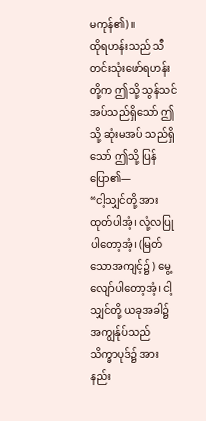မကုန်၏)။
ထိုရဟန်းသည် သီတင်းသုံးဖော်ရဟန်းတို့က ဤသို့ သွန်သင်အပ်သည်ရှိသော် ဤသို့ ဆုံးမအပ် သည်ရှိသော် ဤသို့ ပြန်ပြော၏—
“ငါ့သျှင်တို့ အားထုတ်ပါအံ့၊ လုံ့လပြုပါတော့အံ့၊ (မြတ်သောအကျင့်၌ ) မွေ့လျော်ပါတော့အံ့၊ ငါ့သျှင်တို့ ယခုအခါ၌ အကျွန်ုပ်သည် သိက္ခာပုဒ်၌ အားနည်း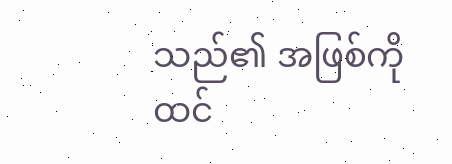သည်၏ အဖြစ်ကို ထင်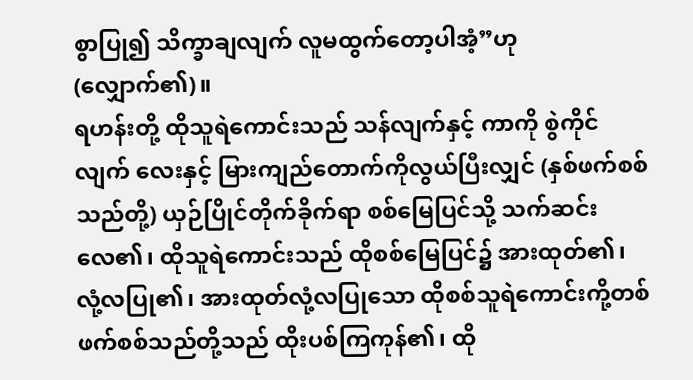စွာပြု၍ သိက္ခာချလျက် လူမထွက်တော့ပါအံ့”ဟု (လျှောက်၏)။
ရဟန်းတို့ ထိုသူရဲကောင်းသည် သန်လျက်နှင့် ကာကို စွဲကိုင်လျက် လေးနှင့် မြားကျည်တောက်ကိုလွယ်ပြီးလျှင် (နှစ်ဖက်စစ်သည်တို့) ယှဉ်ပြိုင်တိုက်ခိုက်ရာ စစ်မြေပြင်သို့ သက်ဆင်းလေ၏၊ ထိုသူရဲကောင်းသည် ထိုစစ်မြေပြင်၌ အားထုတ်၏၊ လုံ့လပြု၏၊ အားထုတ်လုံ့လပြုသော ထိုစစ်သူရဲကောင်းကို့တစ်ဖက်စစ်သည်တို့သည် ထိုးပစ်ကြကုန်၏၊ ထို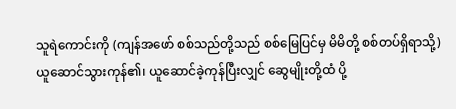သူရဲကောင်းကို (ကျန်အဖော် စစ်သည်တို့သည် စစ်မြေပြင်မှ မိမိတို့ စစ်တပ်ရှိရာသို့) ယူဆောင်သွားကုန်၏၊ ယူဆောင်ခဲ့ကုန်ပြီးလျှင် ဆွေမျိုးတို့ထံ ပို့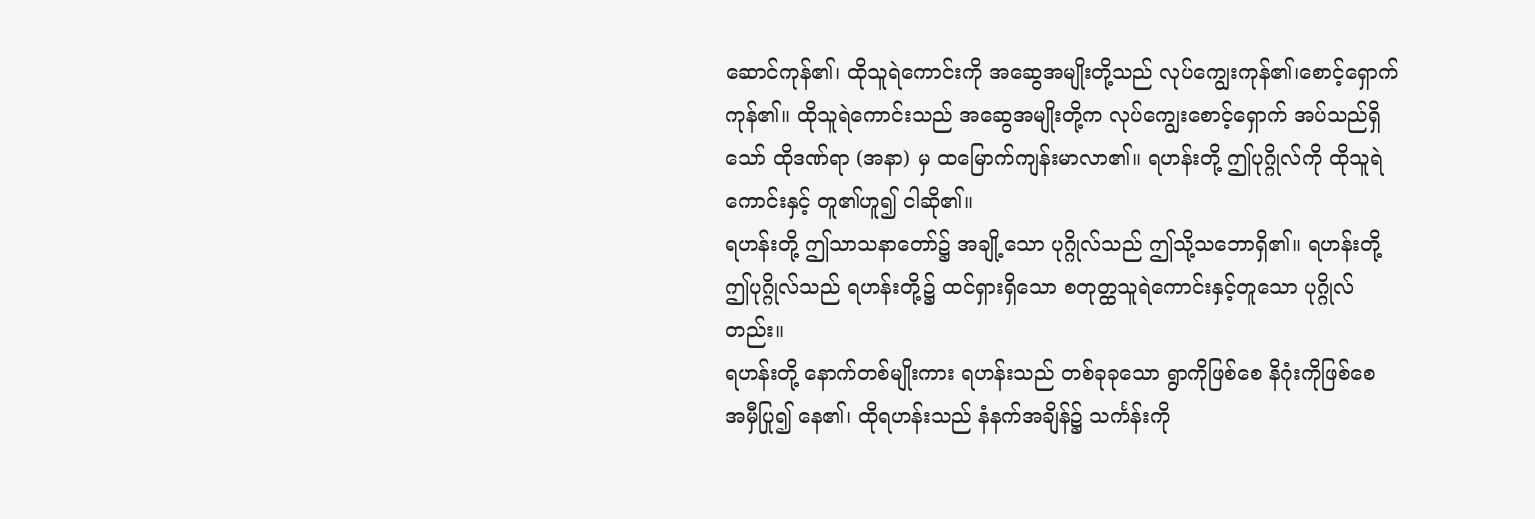ဆောင်ကုန်၏၊ ထိုသူရဲကောင်းကို အဆွေအမျိုးတို့သည် လုပ်ကျွေးကုန်၏၊စောင့်ရှောက်ကုန်၏။ ထိုသူရဲကောင်းသည် အဆွေအမျိုးတို့က လုပ်ကျွေးစောင့်ရှောက် အပ်သည်ရှိသော် ထိုဒဏ်ရာ (အနာ) မှ ထမြောက်ကျန်းမာလာ၏။ ရဟန်းတို့ ဤပုဂ္ဂိုလ်ကို ထိုသူရဲကောင်းနှင့် တူ၏ဟူ၍ ငါဆို၏။
ရဟန်းတို့ ဤသာသနာတော်၌ အချို့သော ပုဂ္ဂိုလ်သည် ဤသို့သဘောရှိ၏။ ရဟန်းတို့ ဤပုဂ္ဂိုလ်သည် ရဟန်းတို့၌ ထင်ရှားရှိသော စတုတ္ထသူရဲကောင်းနှင့်တူသော ပုဂ္ဂိုလ်တည်း။
ရဟန်းတို့ နောက်တစ်မျိုးကား ရဟန်းသည် တစ်ခုခုသော ရွာကိုဖြစ်စေ နိဂုံးကိုဖြစ်စေ အမှီပြု၍ နေ၏၊ ထိုရဟန်းသည် နံနက်အချိန်၌ သင်္ကန်းကို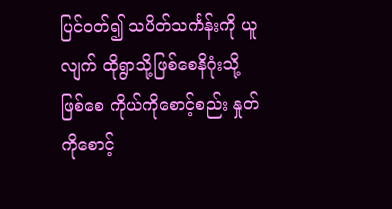ပြင်ဝတ်၍ သပိတ်သင်္ကန်းကို ယူလျက် ထိုရွာသို့ဖြစ်စေနိဂုံးသို့ဖြစ်စေ ကိုယ်ကိုစောင့်စည်း နှုတ်ကိုစောင့်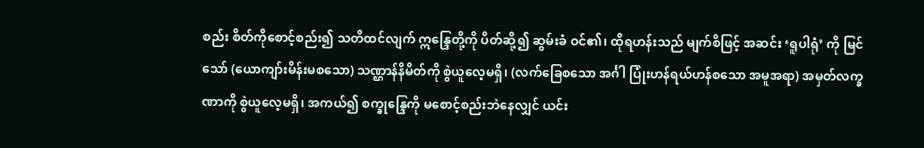စည်း စိတ်ကိုစောင့်စည်း၍ သတိထင်လျက် ဣန္ဒြေတို့ကို ပိတ်ဆို့၍ ဆွမ်းခံ ဝင်၏၊ ထိုရဟန်းသည် မျက်စိဖြင့် အဆင်း ‘ရူပါရုံ’ ကို မြင်သော် (ယောကျာ်းမိန်းမစသော) သဏ္ဌာန်နိမိတ်ကို စွဲယူလေ့မရှိ၊ (လက်ခြေစသော အင်္ဂါ ပြုံးဟန်ရယ်ဟန်စသော အမူအရာ) အမှတ်လက္ခဏာကို စွဲယူလေ့မရှိ၊ အကယ်၍ စက္ခုန္ဒြေကို မစောင့်စည်းဘဲနေလျှင် ယင်း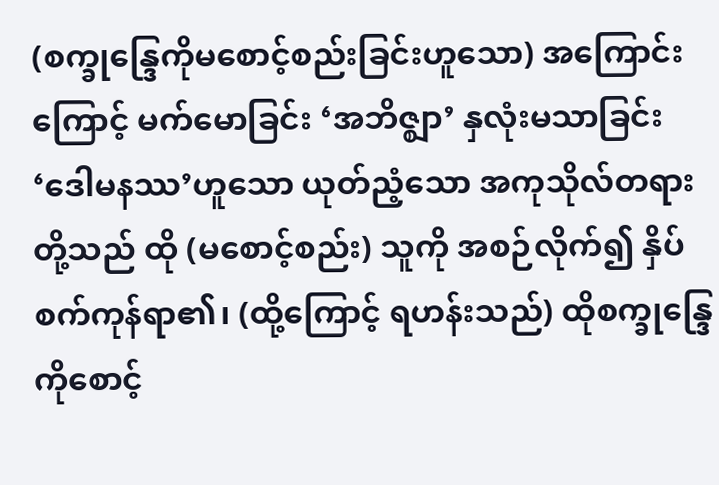(စက္ခုန္ဒြေကိုမစောင့်စည်းခြင်းဟူသော) အကြောင်းကြောင့် မက်မောခြင်း ‘အဘိဇ္ဈာ’ နှလုံးမသာခြင်း ‘ဒေါမနဿ’ဟူသော ယုတ်ညံ့သော အကုသိုလ်တရားတို့သည် ထို (မစောင့်စည်း) သူကို အစဉ်လိုက်၍ နှိပ်စက်ကုန်ရာ၏၊ (ထို့ကြောင့် ရဟန်းသည်) ထိုစက္ခုန္ဒြေကိုစောင့်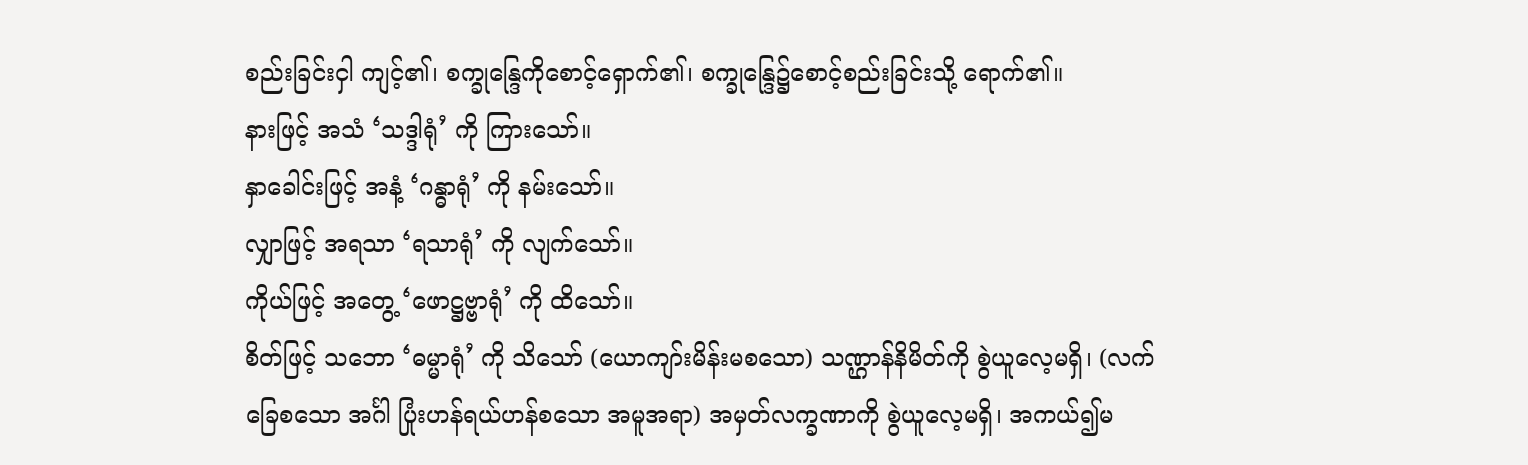စည်းခြင်းငှါ ကျင့်၏၊ စက္ခုန္ဒြေကိုစောင့်ရှောက်၏၊ စက္ခုန္ဒြေ၌စောင့်စည်းခြင်းသို့ ရောက်၏။
နားဖြင့် အသံ ‘သဒ္ဒါရုံ’ ကို ကြားသော်။
နှာခေါင်းဖြင့် အနံ့ ‘ဂန္ဓာရုံ’ ကို နမ်းသော်။
လျှာဖြင့် အရသာ ‘ရသာရုံ’ ကို လျက်သော်။
ကိုယ်ဖြင့် အတွေ့ ‘ဖောဋ္ဌဗ္ဗာရုံ’ ကို ထိသော်။
စိတ်ဖြင့် သဘော ‘ဓမ္မာရုံ’ ကို သိသော် (ယောကျာ်းမိန်းမစသော) သဏ္ဌာန်နိမိတ်ကို စွဲယူလေ့မရှိ၊ (လက်ခြေစသော အင်္ဂါ ပြုံးဟန်ရယ်ဟန်စသော အမူအရာ) အမှတ်လက္ခဏာကို စွဲယူလေ့မရှိ၊ အကယ်၍မ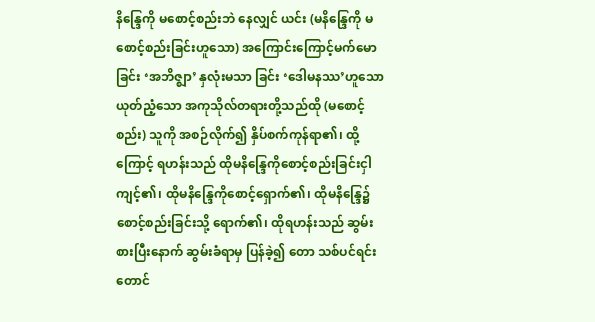နိန္ဒြေကို မစောင့်စည်းဘဲ နေလျှင် ယင်း (မနိန္ဒြေကို မစောင့်စည်းခြင်းဟူသော) အကြောင်းကြောင့်မက်မောခြင်း ‘အဘိဇ္ဈာ’ နှလုံးမသာ ခြင်း ‘ဒေါမနဿ’ဟူသော ယုတ်ညံ့သော အကုသိုလ်တရားတို့သည်ထို (မစောင့်စည်း) သူကို အစဉ်လိုက်၍ နှိပ်စက်ကုန်ရာ၏၊ ထို့ကြောင့် ရဟန်းသည် ထိုမနိန္ဒြေကိုစောင့်စည်းခြင်းငှါ ကျင့်၏၊ ထိုမနိန္ဒြေကိုစောင့်ရှောက်၏၊ ထိုမနိန္ဒြေ၌စောင့်စည်းခြင်းသို့ ရောက်၏၊ ထိုရဟန်းသည် ဆွမ်းစားပြီးနောက် ဆွမ်းခံရာမှ ပြန်ခဲ့၍ တော သစ်ပင်ရင်း တောင်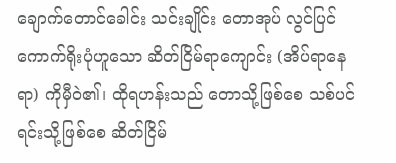ချောက်တောင်ခေါင်း သင်းချိုင်း တောအုပ် လွင်ပြင် ကောက်ရိုးပုံဟူသော ဆိတ်ငြိမ်ရာကျောင်း (အိပ်ရာနေရာ) ကိုမှီဝဲ၏၊ ထိုရဟန်းသည် တောသို့ဖြစ်စေ သစ်ပင်ရင်းသို့ဖြစ်စေ ဆိတ်ငြိမ်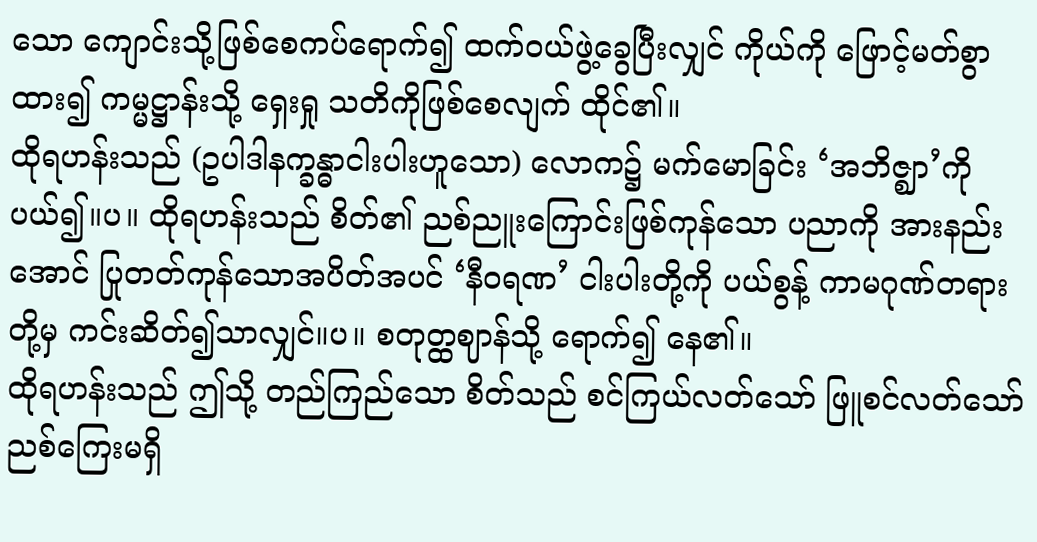သော ကျောင်းသို့ဖြစ်စေကပ်ရောက်၍ ထက်ဝယ်ဖွဲ့ခွေပြီးလျှင် ကိုယ်ကို ဖြောင့်မတ်စွာ ထား၍ ကမ္မဋ္ဌာန်းသို့ ရှေးရှု သတိကိုဖြစ်စေလျက် ထိုင်၏။
ထိုရဟန်းသည် (ဥပါဒါနက္ခန္ဓာငါးပါးဟူသော) လောက၌ မက်မောခြင်း ‘အဘိဇ္ဈာ’ကို ပယ်၍။ပ။ ထိုရဟန်းသည် စိတ်၏ ညစ်ညူးကြောင်းဖြစ်ကုန်သော ပညာကို အားနည်းအောင် ပြုတတ်ကုန်သောအပိတ်အပင် ‘နီဝရဏ’ ငါးပါးတို့ကို ပယ်စွန့် ကာမဂုဏ်တရားတို့မှ ကင်းဆိတ်၍သာလျှင်။ပ။ စတုတ္ထဈာန်သို့ ရောက်၍ နေ၏။
ထိုရဟန်းသည် ဤသို့ တည်ကြည်သော စိတ်သည် စင်ကြယ်လတ်သော် ဖြူစင်လတ်သော်ညစ်ကြေးမရှိ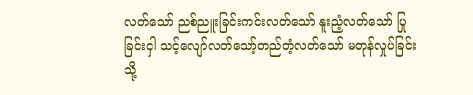လတ်သော် ညစ်ညူးခြင်းကင်းလတ်သော် နူးညံ့လတ်သော် ပြုခြင်းငှါ သင့်လျော်လတ်သော့်တည်တံ့လတ်သော် မတုန်လှုပ်ခြင်းသို့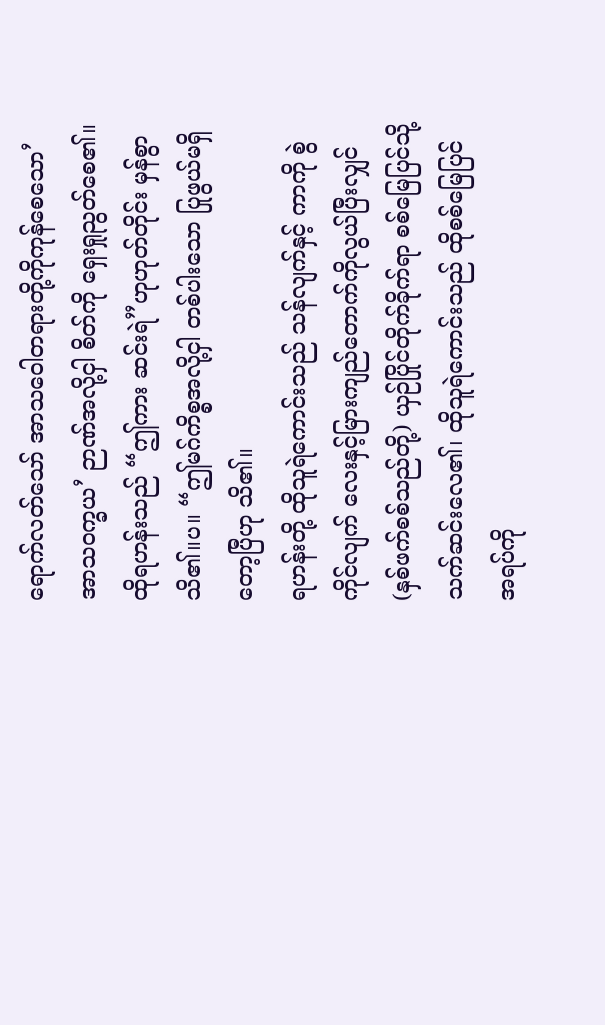ရောက်လတ်သော် အာသဝေါတရားတို့ကိုကုန်စေသော’အာသဝက္ခယ’ ဉာဏ်အလို့ငှါ စိတ်ကို ရှေးရှုညွတ်စေ၏။ ထိုရဟန်းသည် “ဤကား ဆင်းရဲ”ဟုဟုတ်တိုင်း မှန်စွာ သိ၏။ပ။ “ဤမဂ်ကိစ္စအလို့ငှါ တစ်ပါးသော ပြုဖွယ်မရှိတော့ပြီဟု သိ၏။
ရဟန်းတို့ ထိုသူရဲကောင်းသည် သန်လျက်နှင့် ကာကို စွဲကိုင်လျက် လေးနှင့်မြားကျည်တောက်ကိုလွယ်ပြီးလျှင် (နှစ်ဖက်စစ်သည်တို့) ယှဉ်ပြိုင်တိုက်ခိုက်ရာ စစ်မြေပြင်သို့ သက်ဆင်းလေ၏၊ ထိုသူရဲကောင်းသည် ထိုစစ်မြေပြင်အရပ်ကို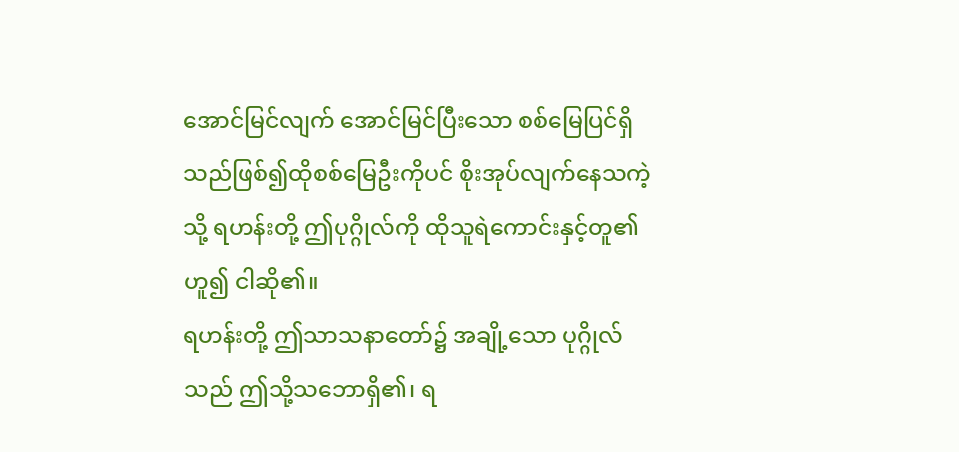အောင်မြင်လျက် အောင်မြင်ပြီးသော စစ်မြေပြင်ရှိသည်ဖြစ်၍ထိုစစ်မြေဦးကိုပင် စိုးအုပ်လျက်နေသကဲ့သို့ ရဟန်းတို့ ဤပုဂ္ဂိုလ်ကို ထိုသူရဲကောင်းနှင့်တူ၏ဟူ၍ ငါဆို၏။
ရဟန်းတို့ ဤသာသနာတော်၌ အချို့သော ပုဂ္ဂိုလ်သည် ဤသို့သဘောရှိ၏၊ ရ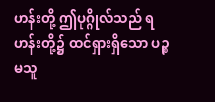ဟန်းတို့ ဤပုဂ္ဂိုလ်သည် ရဟန်းတို့၌ ထင်ရှားရှိသော ပဉ္စမသူ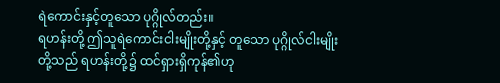ရဲကောင်းနှင့်တူသော ပုဂ္ဂိုလ်တည်း။
ရဟန်းတို့ ဤသူရဲကောင်းငါးမျိုးတို့နှင့် တူသော ပုဂ္ဂိုလ်ငါးမျိုးတို့သည် ရဟန်းတို့၌ ထင်ရှားရှိကုန်၏ဟု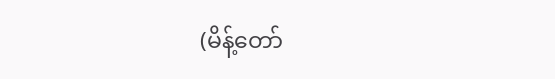(မိန့်တော်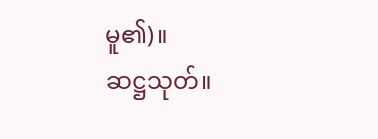မူ၏)။
ဆဋ္ဌသုတ်။